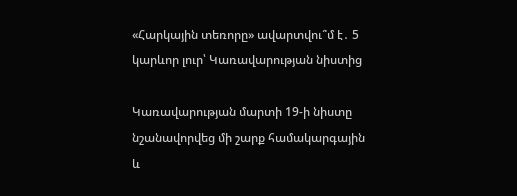«Հարկային տեռորը» ավարտվու՞մ է․ 5 կարևոր լուր՝ Կառավարության նիստից

Կառավարության մարտի 19-ի նիստը նշանավորվեց մի շարք համակարգային և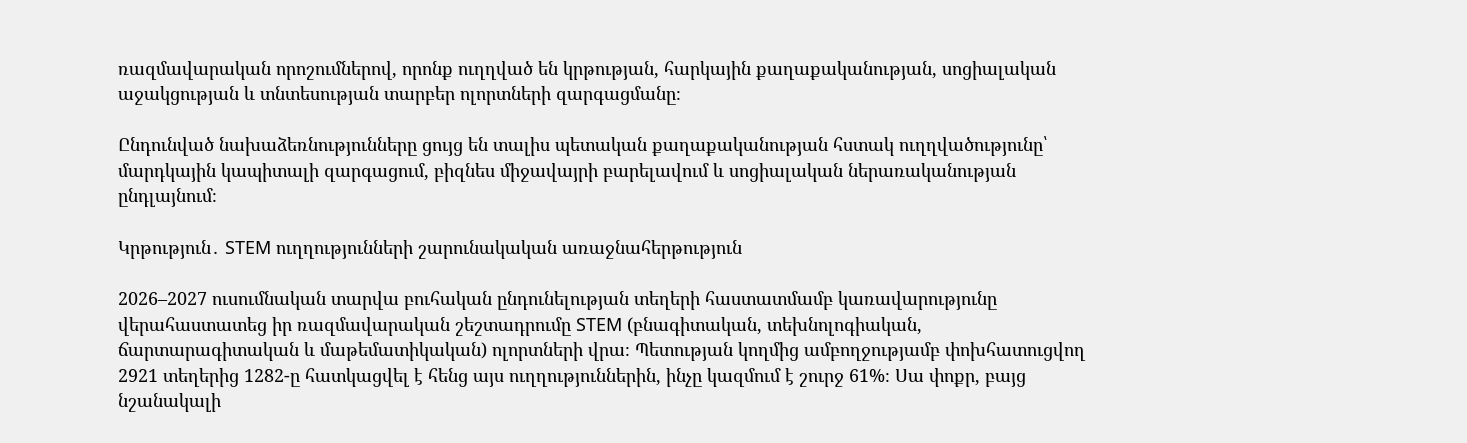ռազմավարական որոշումներով, որոնք ուղղված են կրթության, հարկային քաղաքականության, սոցիալական աջակցության և տնտեսության տարբեր ոլորտների զարգացմանը։

Ընդունված նախաձեռնությունները ցույց են տալիս պետական քաղաքականության հստակ ուղղվածությունը՝ մարդկային կապիտալի զարգացում, բիզնես միջավայրի բարելավում և սոցիալական ներառականության ընդլայնում։

Կրթություն․ STEM ուղղությունների շարունակական առաջնահերթություն

2026–2027 ուսումնական տարվա բուհական ընդունելության տեղերի հաստատմամբ կառավարությունը վերահաստատեց իր ռազմավարական շեշտադրումը STEM (բնագիտական, տեխնոլոգիական, ճարտարագիտական և մաթեմատիկական) ոլորտների վրա։ Պետության կողմից ամբողջությամբ փոխհատուցվող 2921 տեղերից 1282-ը հատկացվել է հենց այս ուղղություններին, ինչը կազմում է շուրջ 61%։ Սա փոքր, բայց նշանակալի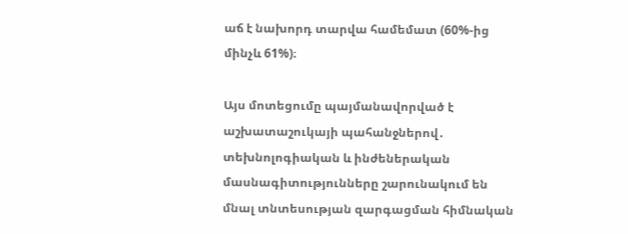աճ է նախորդ տարվա համեմատ (60%-ից մինչև 61%)։

Այս մոտեցումը պայմանավորված է աշխատաշուկայի պահանջներով․ տեխնոլոգիական և ինժեներական մասնագիտությունները շարունակում են մնալ տնտեսության զարգացման հիմնական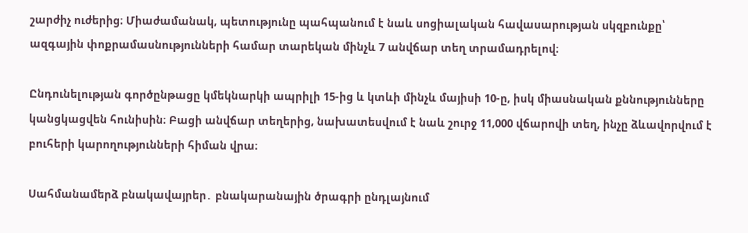շարժիչ ուժերից։ Միաժամանակ, պետությունը պահպանում է նաև սոցիալական հավասարության սկզբունքը՝ ազգային փոքրամասնությունների համար տարեկան մինչև 7 անվճար տեղ տրամադրելով։

Ընդունելության գործընթացը կմեկնարկի ապրիլի 15-ից և կտևի մինչև մայիսի 10-ը, իսկ միասնական քննությունները կանցկացվեն հունիսին։ Բացի անվճար տեղերից, նախատեսվում է նաև շուրջ 11,000 վճարովի տեղ, ինչը ձևավորվում է բուհերի կարողությունների հիման վրա։

Սահմանամերձ բնակավայրեր․ բնակարանային ծրագրի ընդլայնում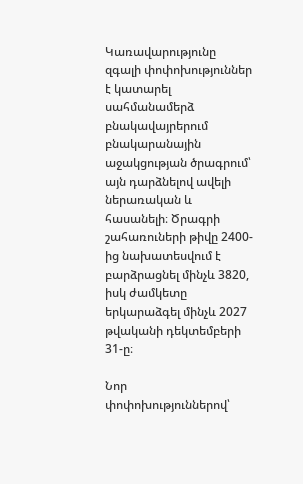Կառավարությունը զգալի փոփոխություններ է կատարել սահմանամերձ բնակավայրերում բնակարանային աջակցության ծրագրում՝ այն դարձնելով ավելի ներառական և հասանելի։ Ծրագրի շահառուների թիվը 2400-ից նախատեսվում է բարձրացնել մինչև 3820, իսկ ժամկետը երկարաձգել մինչև 2027 թվականի դեկտեմբերի 31-ը։

Նոր փոփոխություններով՝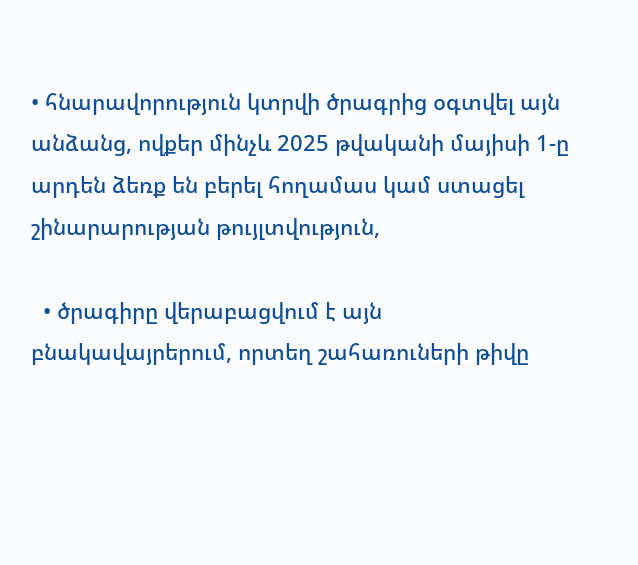• հնարավորություն կտրվի ծրագրից օգտվել այն անձանց, ովքեր մինչև 2025 թվականի մայիսի 1-ը արդեն ձեռք են բերել հողամաս կամ ստացել շինարարության թույլտվություն,

  • ծրագիրը վերաբացվում է այն բնակավայրերում, որտեղ շահառուների թիվը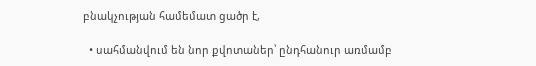բնակչության համեմատ ցածր է,

  • սահմանվում են նոր քվոտաներ՝ ընդհանուր առմամբ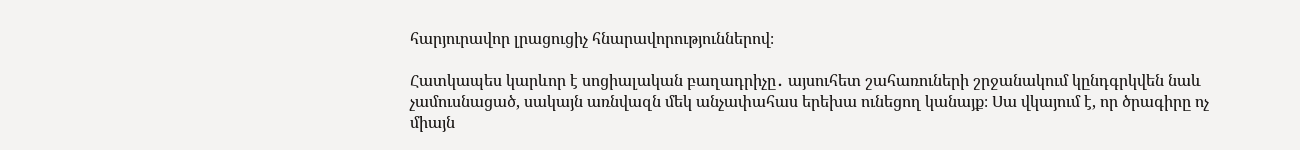հարյուրավոր լրացուցիչ հնարավորություններով։

Հատկապես կարևոր է սոցիալական բաղադրիչը․ այսուհետ շահառուների շրջանակում կընդգրկվեն նաև չամուսնացած, սակայն առնվազն մեկ անչափահաս երեխա ունեցող կանայք։ Սա վկայում է, որ ծրագիրը ոչ միայն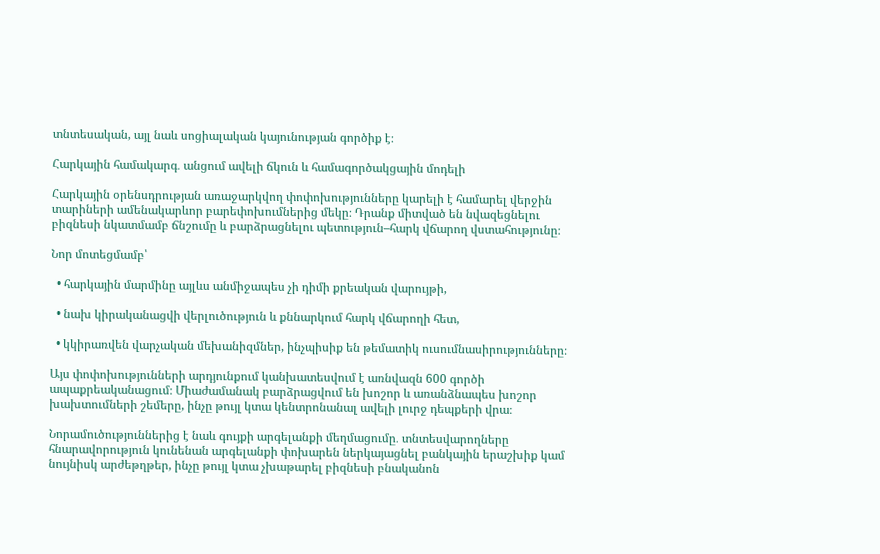տնտեսական, այլ նաև սոցիալական կայունության գործիք է։

Հարկային համակարգ․ անցում ավելի ճկուն և համագործակցային մոդելի

Հարկային օրենսդրության առաջարկվող փոփոխությունները կարելի է համարել վերջին տարիների ամենակարևոր բարեփոխումներից մեկը։ Դրանք միտված են նվազեցնելու բիզնեսի նկատմամբ ճնշումը և բարձրացնելու պետություն–հարկ վճարող վստահությունը։

Նոր մոտեցմամբ՝

  • հարկային մարմինը այլևս անմիջապես չի դիմի քրեական վարույթի,

  • նախ կիրականացվի վերլուծություն և քննարկում հարկ վճարողի հետ,

  • կկիրառվեն վարչական մեխանիզմներ, ինչպիսիք են թեմատիկ ուսումնասիրությունները։

Այս փոփոխությունների արդյունքում կանխատեսվում է առնվազն 600 գործի ապաքրեականացում։ Միաժամանակ բարձրացվում են խոշոր և առանձնապես խոշոր խախտումների շեմերը, ինչը թույլ կտա կենտրոնանալ ավելի լուրջ դեպքերի վրա։

Նորամուծություններից է նաև գույքի արգելանքի մեղմացումը․ տնտեսվարողները հնարավորություն կունենան արգելանքի փոխարեն ներկայացնել բանկային երաշխիք կամ նույնիսկ արժեթղթեր, ինչը թույլ կտա չխաթարել բիզնեսի բնականոն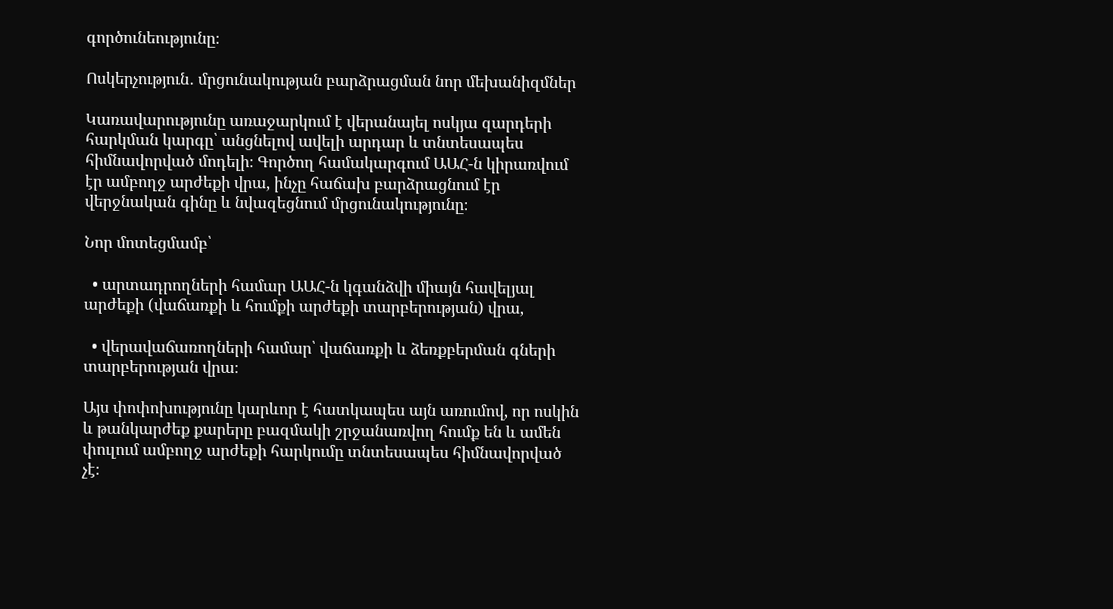գործունեությունը։

Ոսկերչություն․ մրցունակության բարձրացման նոր մեխանիզմներ

Կառավարությունը առաջարկում է վերանայել ոսկյա զարդերի հարկման կարգը՝ անցնելով ավելի արդար և տնտեսապես հիմնավորված մոդելի։ Գործող համակարգում ԱԱՀ-ն կիրառվում էր ամբողջ արժեքի վրա, ինչը հաճախ բարձրացնում էր վերջնական գինը և նվազեցնում մրցունակությունը։

Նոր մոտեցմամբ՝

  • արտադրողների համար ԱԱՀ-ն կգանձվի միայն հավելյալ արժեքի (վաճառքի և հումքի արժեքի տարբերության) վրա,

  • վերավաճառողների համար՝ վաճառքի և ձեռքբերման գների տարբերության վրա։

Այս փոփոխությունը կարևոր է հատկապես այն առումով, որ ոսկին և թանկարժեք քարերը բազմակի շրջանառվող հումք են և ամեն փուլում ամբողջ արժեքի հարկումը տնտեսապես հիմնավորված չէ։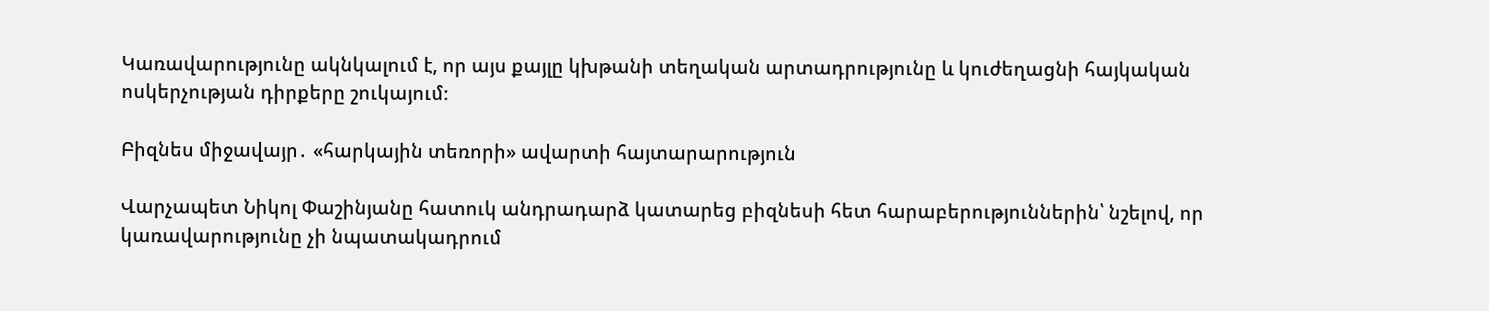Կառավարությունը ակնկալում է, որ այս քայլը կխթանի տեղական արտադրությունը և կուժեղացնի հայկական ոսկերչության դիրքերը շուկայում։

Բիզնես միջավայր․ «հարկային տեռորի» ավարտի հայտարարություն

Վարչապետ Նիկոլ Փաշինյանը հատուկ անդրադարձ կատարեց բիզնեսի հետ հարաբերություններին՝ նշելով, որ կառավարությունը չի նպատակադրում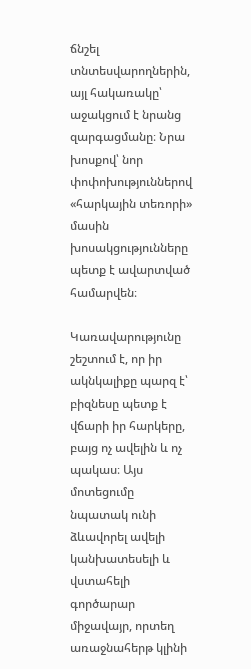ճնշել տնտեսվարողներին, այլ հակառակը՝ աջակցում է նրանց զարգացմանը։ Նրա խոսքով՝ նոր փոփոխություններով «հարկային տեռորի» մասին խոսակցությունները պետք է ավարտված համարվեն։

Կառավարությունը շեշտում է, որ իր ակնկալիքը պարզ է՝ բիզնեսը պետք է վճարի իր հարկերը, բայց ոչ ավելին և ոչ պակաս։ Այս մոտեցումը նպատակ ունի ձևավորել ավելի կանխատեսելի և վստահելի գործարար միջավայր, որտեղ առաջնահերթ կլինի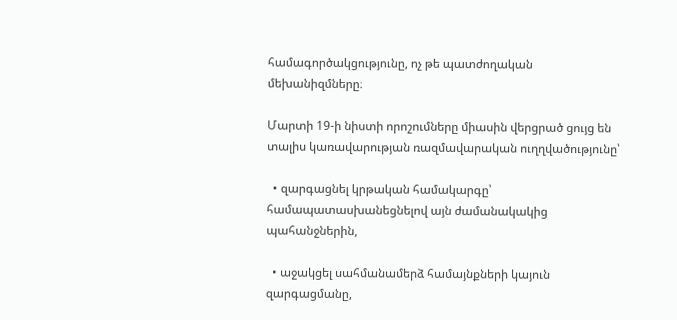համագործակցությունը, ոչ թե պատժողական մեխանիզմները։

Մարտի 19-ի նիստի որոշումները միասին վերցրած ցույց են տալիս կառավարության ռազմավարական ուղղվածությունը՝

  • զարգացնել կրթական համակարգը՝ համապատասխանեցնելով այն ժամանակակից պահանջներին,

  • աջակցել սահմանամերձ համայնքների կայուն զարգացմանը,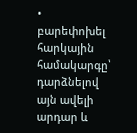• բարեփոխել հարկային համակարգը՝ դարձնելով այն ավելի արդար և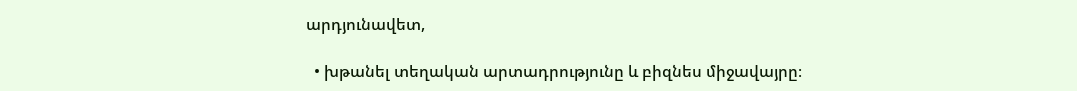արդյունավետ,

  • խթանել տեղական արտադրությունը և բիզնես միջավայրը։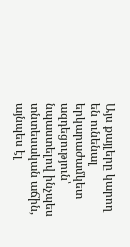Այս քայլերը կարող են ունենալ երկարաժամկետ ազդեցություն՝ նպաստելով ինչպես տնտեսական աճին, այնպես էլ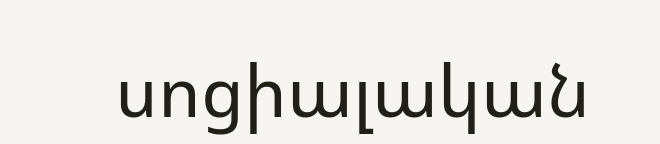սոցիալական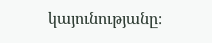կայունությանը։